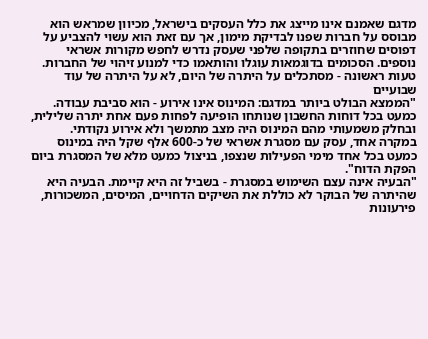מדגם שאמנם אינו מייצג את כלל העסקים בישראל, מכיוון שמראש הוא מבוסס על חברות שפנו לבדיקת מימון, אך עם זאת הוא עשוי להצביע על דפוסים שחוזרים בתקופה שלפני שעסק נדרש לחפש מקורות אשראי נוספים. הסכומים בדוגמאות עוגלו והותאמו כדי למנוע זיהוי של החברות.
טעות ראשונה - מסתכלים על היתרה של היום, לא על היתרה של עוד שבועיים
"הממצא הבולט ביותר במדגם: המינוס אינו אירוע - הוא סביבת עבודה. כמעט בכל דוחות החשבון שנותחו הופיעה לפחות פעם אחת יתרה שלילית, ובחלק משמעותי מהם המינוס היה מצב מתמשך ולא אירוע נקודתי. במקרה אחד, עסק עם מסגרת אשראי של כ-600 אלף שקל היה במינוס כמעט בכל אחד מימי הפעילות שנצפו, בניצול כמעט מלא של המסגרת ביום הפקת הדוח".
"הבעיה אינה עצם השימוש במסגרת - בשביל זה היא קיימת. הבעיה היא שהיתרה של הבוקר לא כוללת את השיקים הדחויים, המיסים, המשכורות, פירעונות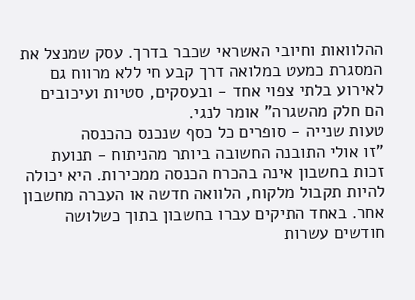ההלוואות וחיובי האשראי שכבר בדרך. עסק שמנצל את המסגרת כמעט במלואה דרך קבע חי ללא מרווח גם לאירוע בלתי צפוי אחד - ובעסקים, סטיות ועיכובים הם חלק מהשגרה" אומר לנגי.
טעות שנייה - סופרים כל כסף שנכנס כהכנסה
"זו אולי התובנה החשובה ביותר מהניתוח - תנועת זכות בחשבון אינה בהכרח הכנסה ממכירות. היא יכולה להיות תקבול מלקוח, הלוואה חדשה או העברה מחשבון אחר. באחד התיקים עברו בחשבון בתוך כשלושה חודשים עשרות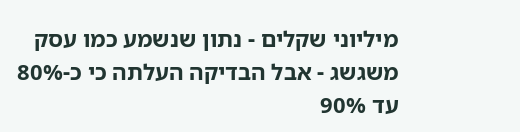מיליוני שקלים - נתון שנשמע כמו עסק משגשג - אבל הבדיקה העלתה כי כ-80% עד 90%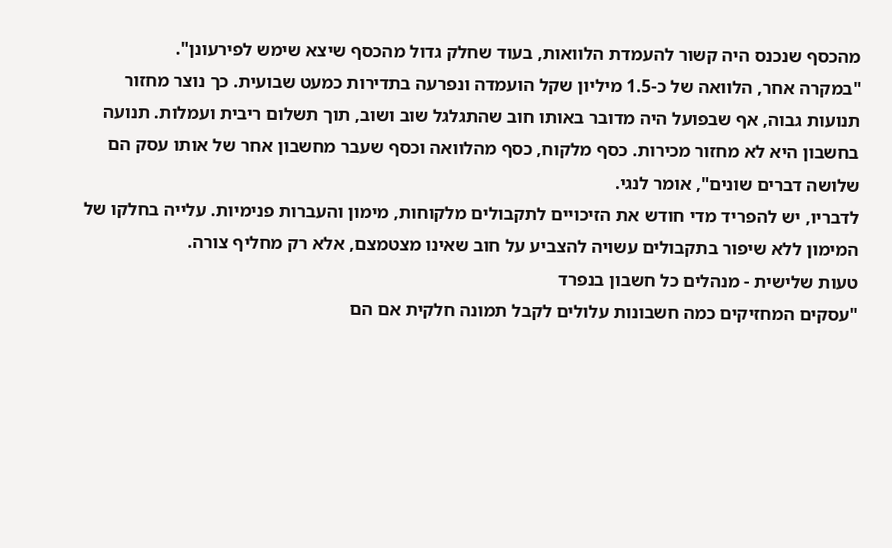מהכסף שנכנס היה קשור להעמדת הלוואות, בעוד שחלק גדול מהכסף שיצא שימש לפירעונן".
"במקרה אחר, הלוואה של כ-1.5 מיליון שקל הועמדה ונפרעה בתדירות כמעט שבועית. כך נוצר מחזור תנועות גבוה, אף שבפועל היה מדובר באותו חוב שהתגלגל שוב ושוב, תוך תשלום ריבית ועמלות. תנועה בחשבון היא לא מחזור מכירות. כסף מלקוח, כסף מהלוואה וכסף שעבר מחשבון אחר של אותו עסק הם שלושה דברים שונים", אומר לנגי.
לדבריו, יש להפריד מדי חודש את הזיכויים לתקבולים מלקוחות, מימון והעברות פנימיות. עלייה בחלקו של המימון ללא שיפור בתקבולים עשויה להצביע על חוב שאינו מצטמצם, אלא רק מחליף צורה.
טעות שלישית - מנהלים כל חשבון בנפרד
"עסקים המחזיקים כמה חשבונות עלולים לקבל תמונה חלקית אם הם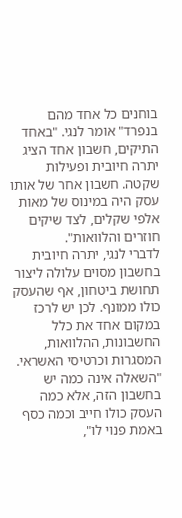בוחנים כל אחד מהם בנפרד" אומר לנגי. "באחד התיקים, חשבון אחד הציג יתרה חיובית ופעילות שקטה. חשבון אחר של אותו עסק היה במינוס של מאות אלפי שקלים, לצד שיקים חוזרים והלוואות".
לדברי לנגי, יתרה חיובית בחשבון מסוים עלולה ליצור תחושת ביטחון, אף שהעסק כולו ממונף. לכן יש לרכז במקום אחד את כלל החשבונות, ההלוואות, המסגרות וכרטיסי האשראי. "השאלה אינה כמה יש בחשבון הזה, אלא כמה העסק כולו חייב וכמה כסף באמת פנוי לו",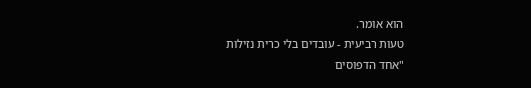הוא אומר.
טעות רביעית - עובדים בלי כרית נזילות
"אחד הדפוסים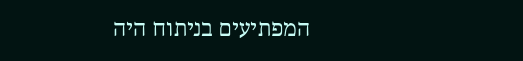המפתיעים בניתוח היה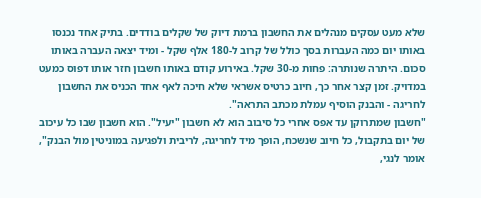שלא מעט עסקים מנהלים את החשבון ברמת דיוק של שקלים בודדים. בתיק אחד נכנסו באותו יום כמה העברות בסך כולל של קרוב ל-180 אלף שקל - ומיד יצאה העברה באותו סכום. היתרה שנותרה: פחות מ-30 שקל. באירוע קודם באותו חשבון חזר אותו דפוס כמעט במדויק. זמן קצר אחר כך, חיוב כרטיס אשראי שלא חיכה לאף אחד הכניס את החשבון לחריגה - והבנק הוסיף עמלת מכתב התראה".
"חשבון שמתרוקן עד אפס אחרי כל סיבוב הוא לא חשבון "יעיל". הוא חשבון שבו כל עיכוב של יום בתקבול, כל חיוב שנשכח, הופך מיד לחריגה, לריבית ולפגיעה במוניטין מול הבנק", אומר לנגי,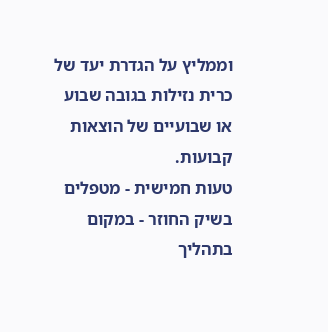וממליץ על הגדרת יעד של כרית נזילות בגובה שבוע או שבועיים של הוצאות קבועות.
טעות חמישית - מטפלים בשיק החוזר - במקום בתהליך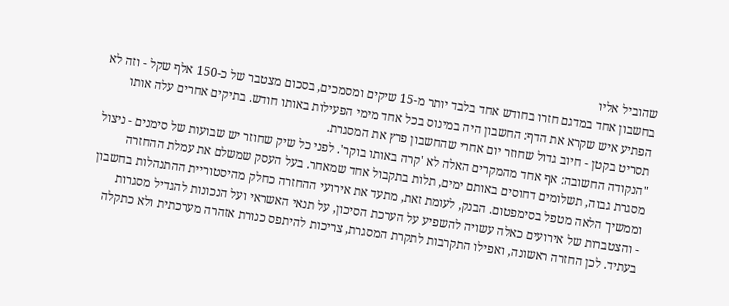שהוביל אליו
בחשבון אחד במדגם חזרו בחודש אחד בלבד יותר מ-15 שיקים ומסמכים, בסכום מצטבר של כ-150 אלף שקל - וזה לא הפתיע איש שקרא את הדף: החשבון היה במינוס בכל אחד מימי הפעילות באותו חודש. בתיקים אחרים עלה אותו תסריט בקטן - חיוב גדול שחוזר יום אחרי שהחשבון פרץ את המסגרת.
"הנקודה החשובה: אף אחד מהמקרים האלה לא 'קרה באותו בוקר'. לפני כל שיק שחוזר יש שבועות של סימנים - ניצול מסגרת גבוה, תשלומים דחוסים באותם ימים, תלות בתקבול אחד שמאחר. בעל העסק שמשלם את עמלת ההחזרה וממשיך הלאה מטפל בסימפטום. הבנק, לעומת זאת, מתעד את אירועי ההחזרה כחלק מהיסטוריית ההתנהלות בחשבון - והצטברות של אירועים כאלה עשויה להשפיע על הערכת הסיכון, על תנאי האשראי ועל הנכונות להגדיל מסגרות בעתיד. לכן החזרה ראשונה, ואפילו התקרבות לתקרת המסגרת, צריכות להיתפס כנורת אזהרה מערכתית ולא כתקלה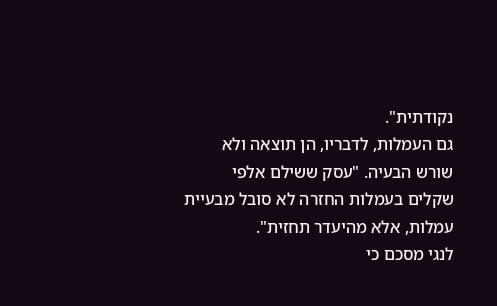נקודתית".
גם העמלות, לדבריו, הן תוצאה ולא שורש הבעיה. "עסק ששילם אלפי שקלים בעמלות החזרה לא סובל מבעיית עמלות, אלא מהיעדר תחזית".
לנגי מסכם כי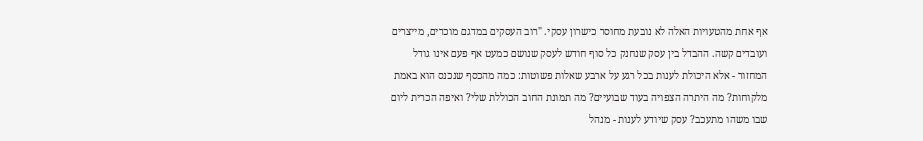אף אחת מהטעויות האלה לא נובעת מחוסר כישרון עסקי. "רוב העסקים במדגם מוכרים, מייצרים ועובדים קשה. ההבדל בין עסק שנחנק כל סוף חודש לעסק שנושם כמעט אף פעם אינו גודל המחזור - אלא היכולת לענות בכל רגע על ארבע שאלות פשוטות: כמה מהכסף שנכנס הוא באמת מלקוחות? מה היתרה הצפויה בעוד שבועיים? מה תמונת החוב הכוללת שלי? ואיפה הכרית ליום שבו משהו מתעכב? עסק שיודע לענות - מנהל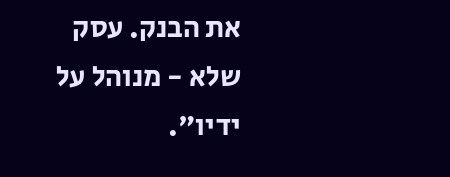את הבנק. עסק שלא - מנוהל על ידיו".